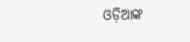ଓଡ଼ିଆଙ୍କ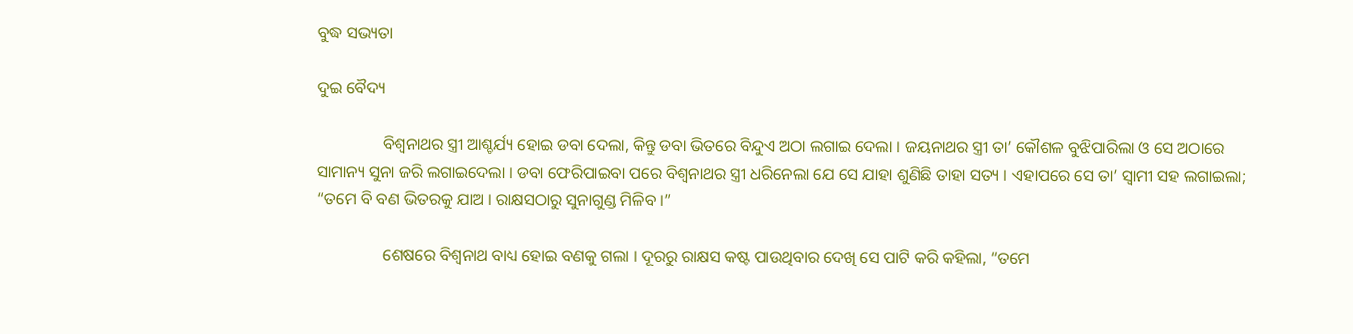ବୁଦ୍ଧ ସଭ୍ୟତା

ଦୁଇ ବୈଦ୍ୟ

                ବିଶ୍ୱନାଥର ସ୍ତ୍ରୀ ଆଶ୍ଚର୍ଯ୍ୟ ହୋଇ ଡବା ଦେଲା, କିନ୍ତୁ ଡବା ଭିତରେ ବିନ୍ଦୁଏ ଅଠା ଲଗାଇ ଦେଲା । ଜୟନାଥର ସ୍ତ୍ରୀ ତା’ କୌଶଳ ବୁଝିପାରିଲା ଓ ସେ ଅଠାରେ ସାମାନ୍ୟ ସୁନା ଜରି ଲଗାଇଦେଲା । ଡବା ଫେରିପାଇବା ପରେ ବିଶ୍ୱନାଥର ସ୍ତ୍ରୀ ଧରିନେଲା ଯେ ସେ ଯାହା ଶୁଣିଛି ତାହା ସତ୍ୟ । ଏହାପରେ ସେ ତା’ ସ୍ୱାମୀ ସହ ଲଗାଇଲା; “ତମେ ବି ବଣ ଭିତରକୁ ଯାଅ । ରାକ୍ଷସଠାରୁ ସୁନାଗୁଣ୍ଡ ମିଳିବ ।”

                ଶେଷରେ ବିଶ୍ୱନାଥ ବାଧ୍ୟ ହୋଇ ବଣକୁ ଗଲା । ଦୂରରୁ ରାକ୍ଷସ କଷ୍ଟ ପାଉଥିବାର ଦେଖି ସେ ପାଟି କରି କହିଲା, “ତମେ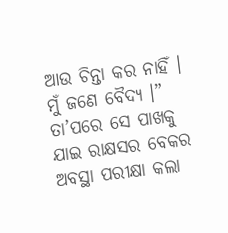ଆଉ ଚିନ୍ତା କର ନାହିଁ । ମୁଁ ଜଣେ ବୈଦ୍ୟ ।” ତା’ପରେ ସେ ପାଖକୁ ଯାଇ ରାକ୍ଷସର ବେକର ଅବସ୍ଥା ପରୀକ୍ଷା କଲା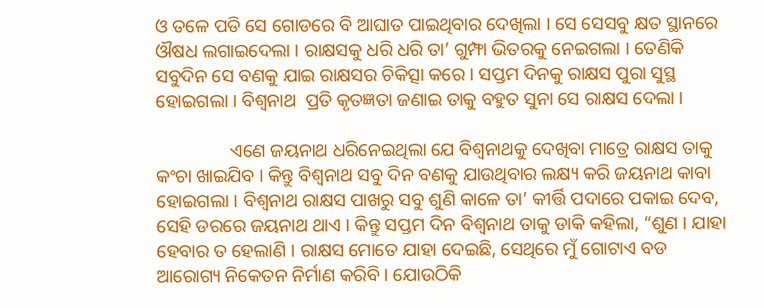ଓ ତଳେ ପଡି ସେ ଗୋଡରେ ବି ଆଘାତ ପାଇଥିବାର ଦେଖିଲା । ସେ ସେସବୁ କ୍ଷତ ସ୍ଥାନରେ ଔଷଧ ଲଗାଇଦେଲା । ରାକ୍ଷସକୁ ଧରି ଧରି ତା’ ଗୁମ୍ଫା ଭିତରକୁ ନେଇଗଲା । ତେଣିକି ସବୁଦିନ ସେ ବଣକୁ ଯାଇ ରାକ୍ଷସର ଚିକିତ୍ସା କରେ । ସପ୍ତମ ଦିନକୁ ରାକ୍ଷସ ପୁରା ସୁସ୍ଥ ହୋଇଗଲା । ବିଶ୍ୱନାଥ  ପ୍ରତି କୃତଜ୍ଞତା ଜଣାଇ ତାକୁ ବହୁତ ସୁନା ସେ ରାକ୍ଷସ ଦେଲା ।

                ଏଣେ ଜୟନାଥ ଧରିନେଇଥିଲା ଯେ ବିଶ୍ୱନାଥକୁ ଦେଖିବା ମାତ୍ରେ ରାକ୍ଷସ ତାକୁ କଂଚା ଖାଇଯିବ । କିନ୍ତୁ ବିଶ୍ୱନାଥ ସବୁ ଦିନ ବଣକୁ ଯାଉଥିବାର ଲକ୍ଷ୍ୟ କରି ଜୟନାଥ କାବା ହୋଇଗଲା । ବିଶ୍ୱନାଥ ରାକ୍ଷସ ପାଖରୁ ସବୁ ଶୁଣି କାଳେ ତା’ କୀର୍ତ୍ତି ପଦାରେ ପକାଇ ଦେବ, ସେହି ଡରରେ ଜୟନାଥ ଥାଏ । କିନ୍ତୁ ସପ୍ତମ ଦିନ ବିଶ୍ୱନାଥ ତାକୁ ଡାକି କହିଲା, “ଶୁଣ । ଯାହା ହେବାର ତ ହେଲାଣି । ରାକ୍ଷସ ମୋତେ ଯାହା ଦେଇଛି, ସେଥିରେ ମୁଁ ଗୋଟାଏ ବଡ ଆରୋଗ୍ୟ ନିକେତନ ନିର୍ମାଣ କରିବି । ଯୋଉଠିକି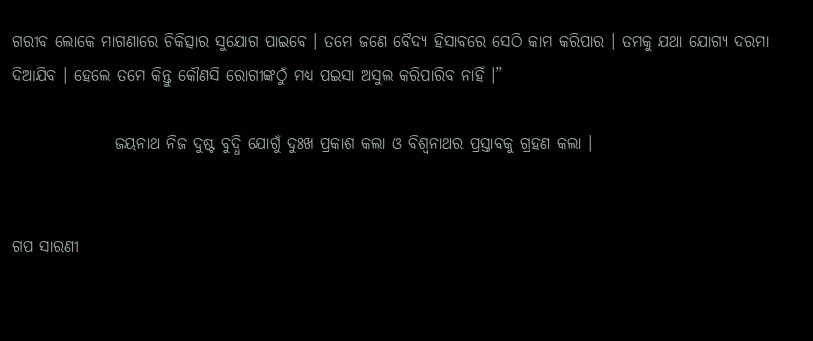ଗରୀବ ଲୋକେ ମାଗଣାରେ ଚିକିତ୍ସାର ସୁଯୋଗ ପାଇବେ । ତମେ ଜଣେ ବୈଦ୍ୟ ହିସାବରେ ସେଠି କାମ କରିପାର । ତମକୁ ଯଥା ଯୋଗ୍ୟ ଦରମା ଦିଆଯିବ । ହେଲେ ତମେ କିନ୍ତୁ କୌଣସି ରୋଗୀଙ୍କଠୁଁ ମଧ୍ୟ ପଇସା ଅସୁଲ କରିପାରିବ ନାହିଁ ।”

                ଜୟନାଥ ନିଜ ଦୁଷ୍ଟ ବୁଦ୍ଧି ଯୋଗୁଁ ଦୁଃଖ ପ୍ରକାଶ କଲା ଓ ବିଶ୍ୱନାଥର ପ୍ରସ୍ତାବକୁ ଗ୍ରହଣ କଲା ।


ଗପ ସାରଣୀ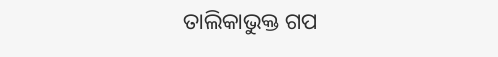ତାଲିକାଭୁକ୍ତ ଗପ